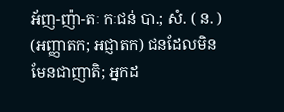អ័ញ-ញ៉ា-តៈ កៈជន់ បា.; សំ. ( ន. ) (អញ្ញាតក; អជ្ញាតក) ជនដែលមិនមែនជាញាតិ; អ្នកដ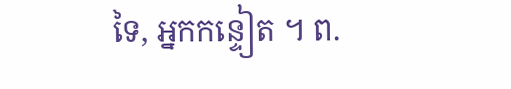ទៃ, អ្នកកន្ទៀត ។ ព.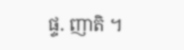ផ្ទ. ញាតិ ។